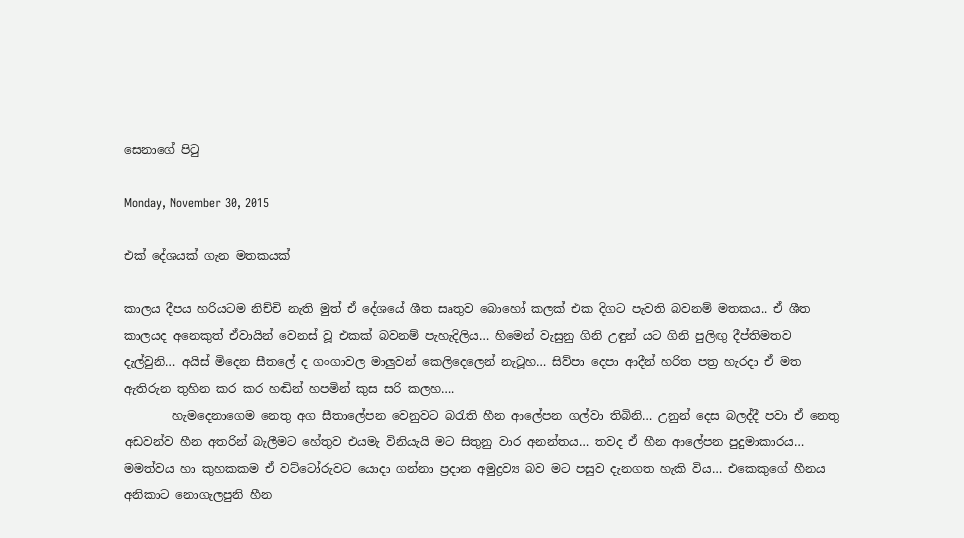සෙනාගේ පිටු

Monday, November 30, 2015

එක් දේශයක් ගැන මතකයක්

කාලය දීපය හරියටම නිච්චි නැති මුත් ඒ දේශයේ ශීත සෘතුව බොහෝ කලක් එක දිගට පැවති බවනම් මතකය.. ඒ ශීත කාලයද අනෙකුත් ඒවායින් වෙනස් වූ එකක් බවනම් පැහැදිලිය… හිමෙන් වැසුනු ගිනි උඳුන් යට ගිනි පුලිඟු දීප්තිමතව දැල්වුනි… අයිස් මිදෙන සීතලේ ද ගංගාවල මාලුවන් කෙලිදෙලෙන් නැටූහ… සිව්පා දෙපා ආදීන් හරිත පත්‍ර හැරදා ඒ මත ඇතිරුන තුහින කර කර හඬින් හපමින් කුස සරි කලහ….
        හැමදෙනාගෙම නෙතු අග සීතාලේපන වෙනුවට බරැති හීන ආලේපන ගල්වා තිබිනි… උනුන් දෙස බලද්දී පවා ඒ නෙතු අඩවන්ව හීන අතරින් බැලීමට හේතුව එයමැ විනියැයි මට සිතුනු වාර අනන්තය… තවද ඒ හීන ආලේපන පුදුමාකාරය…  මමත්වය හා කුහකකම ඒ වට්ටෝරුවට යොදා ගන්නා ප්‍රදාන අමුද්‍රව්‍ය බව මට පසුව දැනගත හැකි විය… එකෙකුගේ හීනය අනිකාට නොගැලපුනි හීන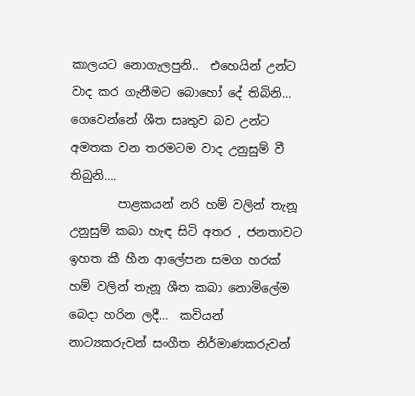කාලයට නොගැලපුනි..  එහෙයින් උන්ට වාද කර ගැනීමට බොහෝ දේ තිබිනි… ගෙවෙන්නේ ශීත සෘතුව බව උන්ට අමතක වන තරමටම වාද උනුසුම් වී තිබුනි….
        පාළකයන් නරි හම් වලින් තැනූ උනුසුම් කබා හැඳ සිටි අතර , ජනතාවට ඉහත කී හීන ආලේපන සමග හරක් හම් වලින් තැනූ ශීත කබා නොමිලේම බෙදා හරින ලදී…  කවියන් නාට්‍යකරුවන් සංගීත නිර්මාණකරුවන්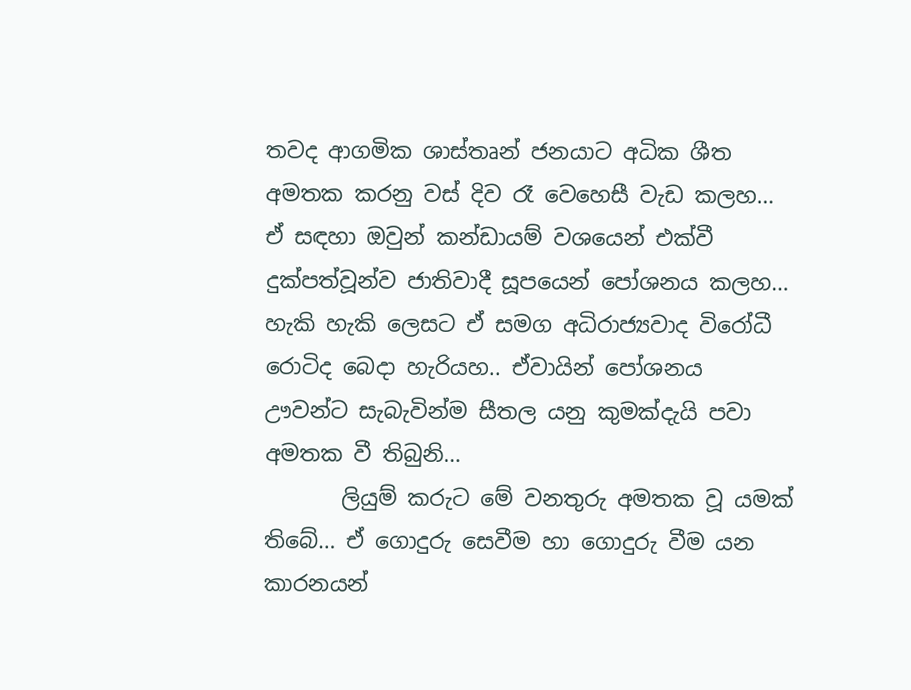තවද ආගමික ශාස්තෘන් ජනයාට අධික ශීත අමතක කරනු වස් දිව රෑ වෙහෙසී වැඩ කලහ… ඒ සඳහා ඔවුන් කන්ඩායම් වශයෙන් එක්වී දුක්පත්වූන්ව ජාතිවාදී සූපයෙන් පෝශනය කලහ… හැකි හැකි ලෙසට ඒ සමග අධිරාජ්‍යවාද විරෝධී රොටිද බෙදා හැරියහ.. ඒවායින් පෝශනය ඌවන්ට සැබැවින්ම සීතල යනු කුමක්දැයි පවා අමතක වී තිබුනි…
       ලියුම් කරුට මේ වනතුරු අමතක වූ යමක් තිබේ… ඒ ගොදුරු සෙවීම හා ගොදුරු වීම යන කාරනයන්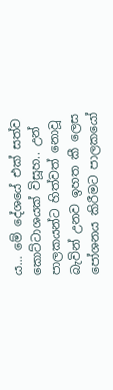ය… මේ දේශයේ එක් සත්ව කොට්ටාශයක් විසූහ.. උන් පාලකයන්ට හිත්වත් නොවූ බැවින් උනව ඉහත කී ලෙස පෝශනය කිරීමට පාලකයෝ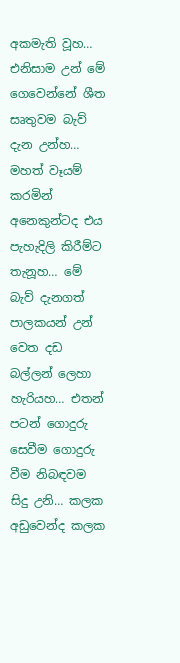අකමැති වූහ… එනිසාම උන් මේ ගෙවෙන්නේ ශීත සෘතුවම බැව් දැන උන්හ… මහත් වෑයම් කරමින් අනෙකුන්ටද එය පැහැදිලි කිරීම්ට තැනූහ… මේ බැව් දැනගත් පාලකයන් උන් වෙත දඩ බල්ලන් ලෙහා හැරියහ… එතන් පටන් ගොදුරු සෙවීම ගොදුරු වීම නිබඳවම සිදු උනි… කලක අඩුවෙන්ද කලක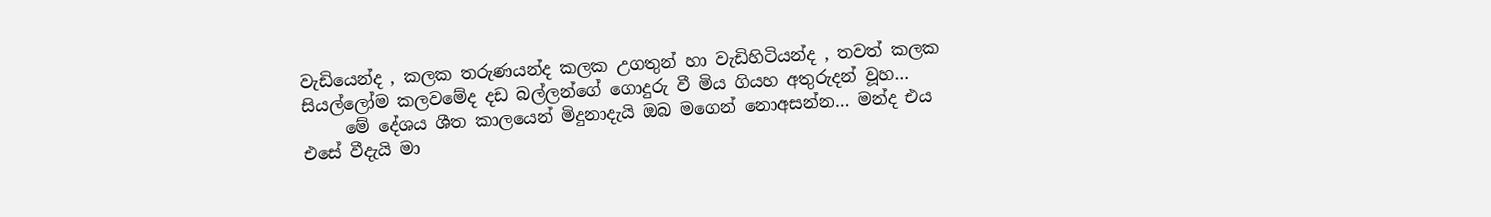වැඩියෙන්ද , කලක තරුණයන්ද කලක උගතුන් හා වැඩිහිටියන්ද , තවත් කලක සියල්ලෝම කලවමේද දඩ බල්ලන්ගේ ගොදුරු වී මිය ගියහ අතුරුදන් වූහ…
     මේ දේශය ශීත කාලයෙන් මිදුනාදැයි ඔබ මගෙන් නොඅසන්න… මන්ද එය එසේ වීදැයි මා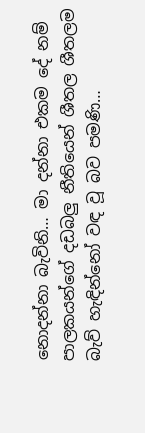නොදන්නා බැවිනි… මා දන්නා එකම දේ නම් පාලකයන්ගේ දඩබලු නීතියෙන් ශීතල ශීතලම බැව් හැඳින්නෝ වඳ වූ බව පමණි…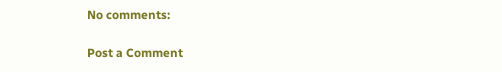No comments:

Post a Comment